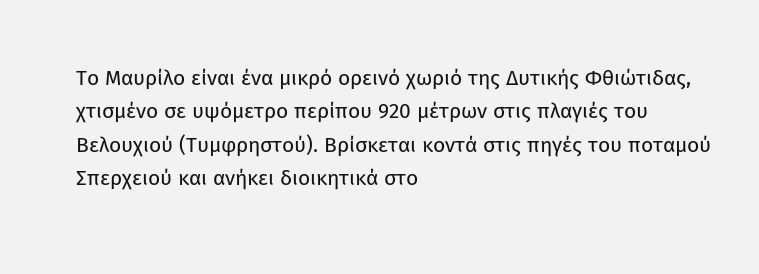Το Μαυρίλο είναι ένα μικρό ορεινό χωριό της Δυτικής Φθιώτιδας, χτισμένο σε υψόμετρο περίπου 920 μέτρων στις πλαγιές του Βελουχιού (Τυμφρηστού). Βρίσκεται κοντά στις πηγές του ποταμού Σπερχειού και ανήκει διοικητικά στο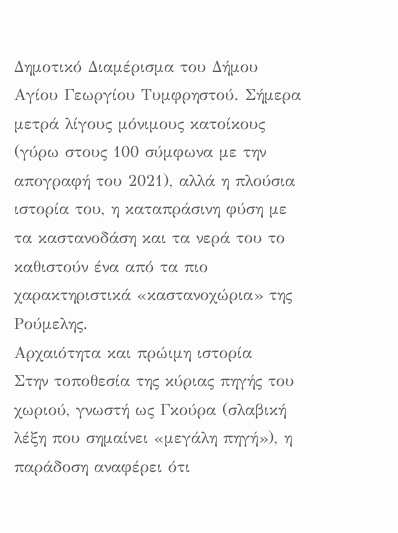Δημοτικό Διαμέρισμα του Δήμου Αγίου Γεωργίου Τυμφρηστού. Σήμερα μετρά λίγους μόνιμους κατοίκους (γύρω στους 100 σύμφωνα με την απογραφή του 2021), αλλά η πλούσια ιστορία του, η καταπράσινη φύση με τα καστανοδάση και τα νερά του το καθιστούν ένα από τα πιο χαρακτηριστικά «καστανοχώρια» της Ρούμελης.
Αρχαιότητα και πρώιμη ιστορία
Στην τοποθεσία της κύριας πηγής του χωριού, γνωστή ως Γκούρα (σλαβική λέξη που σημαίνει «μεγάλη πηγή»), η παράδοση αναφέρει ότι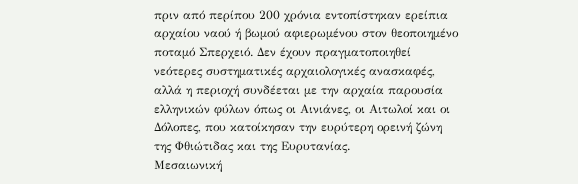πριν από περίπου 200 χρόνια εντοπίστηκαν ερείπια αρχαίου ναού ή βωμού αφιερωμένου στον θεοποιημένο ποταμό Σπερχειό. Δεν έχουν πραγματοποιηθεί νεότερες συστηματικές αρχαιολογικές ανασκαφές, αλλά η περιοχή συνδέεται με την αρχαία παρουσία ελληνικών φύλων όπως οι Αινιάνες, οι Αιτωλοί και οι Δόλοπες, που κατοίκησαν την ευρύτερη ορεινή ζώνη της Φθιώτιδας και της Ευρυτανίας.
Μεσαιωνική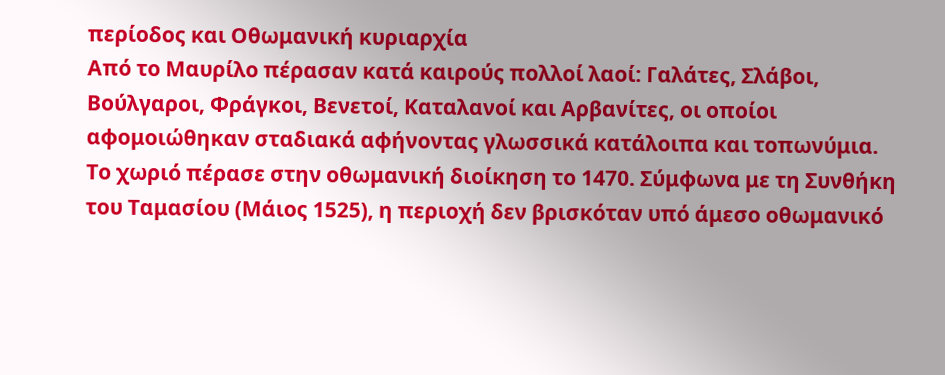περίοδος και Οθωμανική κυριαρχία
Από το Μαυρίλο πέρασαν κατά καιρούς πολλοί λαοί: Γαλάτες, Σλάβοι, Βούλγαροι, Φράγκοι, Βενετοί, Καταλανοί και Αρβανίτες, οι οποίοι αφομοιώθηκαν σταδιακά αφήνοντας γλωσσικά κατάλοιπα και τοπωνύμια. Το χωριό πέρασε στην οθωμανική διοίκηση το 1470. Σύμφωνα με τη Συνθήκη του Ταμασίου (Μάιος 1525), η περιοχή δεν βρισκόταν υπό άμεσο οθωμανικό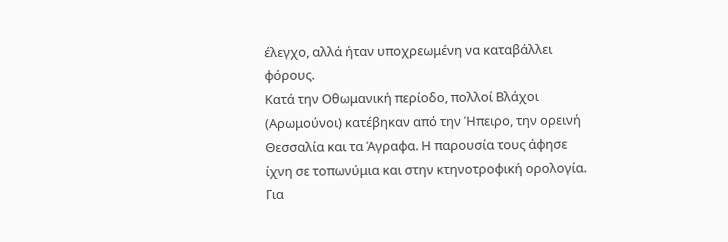έλεγχο, αλλά ήταν υποχρεωμένη να καταβάλλει φόρους.
Κατά την Οθωμανική περίοδο, πολλοί Βλάχοι (Αρωμούνοι) κατέβηκαν από την Ήπειρο, την ορεινή Θεσσαλία και τα Άγραφα. Η παρουσία τους άφησε ίχνη σε τοπωνύμια και στην κτηνοτροφική ορολογία. Για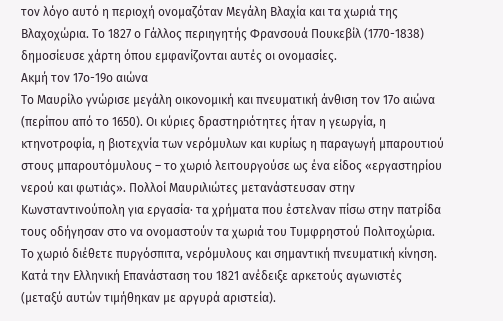τον λόγο αυτό η περιοχή ονομαζόταν Μεγάλη Βλαχία και τα χωριά της Βλαχοχώρια. Το 1827 ο Γάλλος περιηγητής Φρανσουά Πουκεβίλ (1770-1838) δημοσίευσε χάρτη όπου εμφανίζονται αυτές οι ονομασίες.
Ακμή τον 17ο-19ο αιώνα
Το Μαυρίλο γνώρισε μεγάλη οικονομική και πνευματική άνθιση τον 17ο αιώνα (περίπου από το 1650). Οι κύριες δραστηριότητες ήταν η γεωργία, η κτηνοτροφία, η βιοτεχνία των νερόμυλων και κυρίως η παραγωγή μπαρουτιού στους μπαρουτόμυλους – το χωριό λειτουργούσε ως ένα είδος «εργαστηρίου νερού και φωτιάς». Πολλοί Μαυριλιώτες μετανάστευσαν στην Κωνσταντινούπολη για εργασία· τα χρήματα που έστελναν πίσω στην πατρίδα τους οδήγησαν στο να ονομαστούν τα χωριά του Τυμφρηστού Πολιτοχώρια.
Το χωριό διέθετε πυργόσπιτα, νερόμυλους και σημαντική πνευματική κίνηση. Κατά την Ελληνική Επανάσταση του 1821 ανέδειξε αρκετούς αγωνιστές (μεταξύ αυτών τιμήθηκαν με αργυρά αριστεία).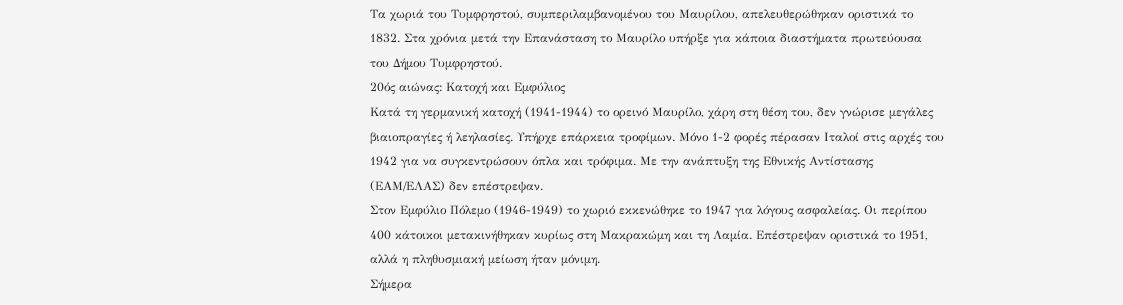Τα χωριά του Τυμφρηστού, συμπεριλαμβανομένου του Μαυρίλου, απελευθερώθηκαν οριστικά το 1832. Στα χρόνια μετά την Επανάσταση το Μαυρίλο υπήρξε για κάποια διαστήματα πρωτεύουσα του Δήμου Τυμφρηστού.
20ός αιώνας: Κατοχή και Εμφύλιος
Κατά τη γερμανική κατοχή (1941-1944) το ορεινό Μαυρίλο, χάρη στη θέση του, δεν γνώρισε μεγάλες βιαιοπραγίες ή λεηλασίες. Υπήρχε επάρκεια τροφίμων. Μόνο 1-2 φορές πέρασαν Ιταλοί στις αρχές του 1942 για να συγκεντρώσουν όπλα και τρόφιμα. Με την ανάπτυξη της Εθνικής Αντίστασης (ΕΑΜ/ΕΛΑΣ) δεν επέστρεψαν.
Στον Εμφύλιο Πόλεμο (1946-1949) το χωριό εκκενώθηκε το 1947 για λόγους ασφαλείας. Οι περίπου 400 κάτοικοι μετακινήθηκαν κυρίως στη Μακρακώμη και τη Λαμία. Επέστρεψαν οριστικά το 1951, αλλά η πληθυσμιακή μείωση ήταν μόνιμη.
Σήμερα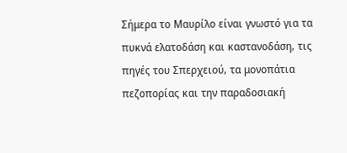Σήμερα το Μαυρίλο είναι γνωστό για τα πυκνά ελατοδάση και καστανοδάση, τις πηγές του Σπερχειού, τα μονοπάτια πεζοπορίας και την παραδοσιακή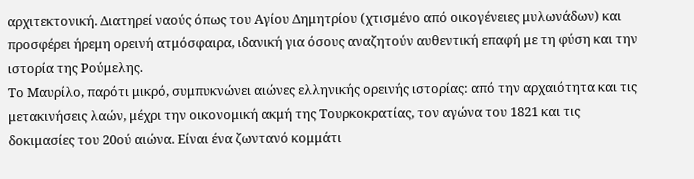αρχιτεκτονική. Διατηρεί ναούς όπως του Αγίου Δημητρίου (χτισμένο από οικογένειες μυλωνάδων) και προσφέρει ήρεμη ορεινή ατμόσφαιρα, ιδανική για όσους αναζητούν αυθεντική επαφή με τη φύση και την ιστορία της Ρούμελης.
Το Μαυρίλο, παρότι μικρό, συμπυκνώνει αιώνες ελληνικής ορεινής ιστορίας: από την αρχαιότητα και τις μετακινήσεις λαών, μέχρι την οικονομική ακμή της Τουρκοκρατίας, τον αγώνα του 1821 και τις δοκιμασίες του 20ού αιώνα. Είναι ένα ζωντανό κομμάτι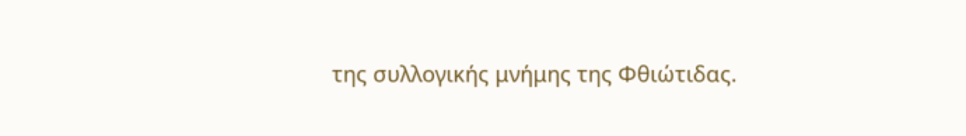της συλλογικής μνήμης της Φθιώτιδας.